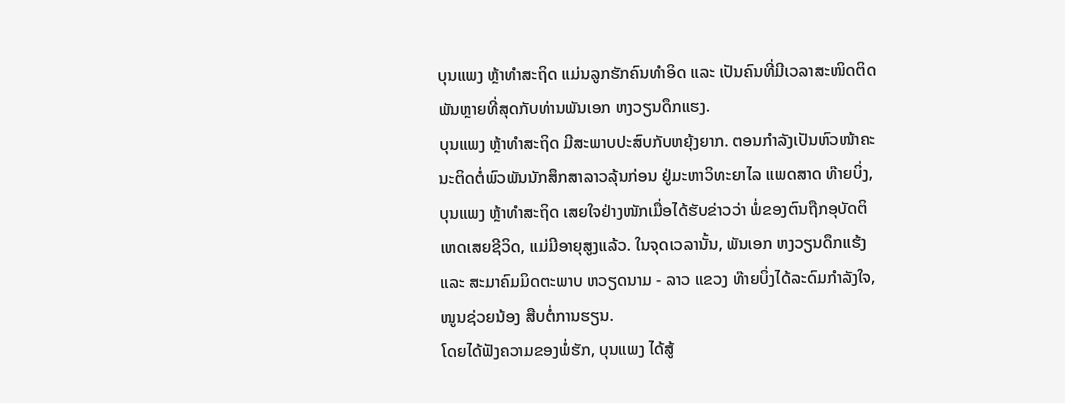ບຸນແພງ ຫຼ້າທຳສະຖິດ ແມ່ນລູກຮັກຄົນທຳອິດ ແລະ ເປັນຄົນທີ່ມີເວລາສະໜິດຕິດພັນຫຼາຍທີ່ສຸດກັບທ່ານພັນເອກ ຫງວຽນດຶກແຮງ.
ບຸນແພງ ຫຼ້າທຳສະຖິດ ມີສະພາບປະສົບກັບຫຍຸ້ງຍາກ. ຕອນກຳລັງເປັນຫົວໜ້າຄະນະຕິດຕໍ່ພົວພັນນັກສຶກສາລາວລຸ້ນກ່ອນ ຢູ່ມະຫາວິທະຍາໄລ ແພດສາດ ທ໊າຍບິ່ງ, ບຸນແພງ ຫຼ້າທຳສະຖິດ ເສຍໃຈຢ່າງໜັກເມື່ອໄດ້ຮັບຂ່າວວ່າ ພໍ່ຂອງຕົນຖືກອຸບັດຕິເຫດເສຍຊີວິດ, ແມ່ມີອາຍຸສູງແລ້ວ. ໃນຈຸດເວລານັ້ນ, ພັນເອກ ຫງວຽນດຶກແຮ້ງ ແລະ ສະມາຄົມມິດຕະພາບ ຫວຽດນາມ - ລາວ ແຂວງ ທ໊າຍບິ່ງໄດ້ລະດົມກຳລັງໃຈ, ໜູນຊ່ວຍນ້ອງ ສືບຕໍ່ການຮຽນ.
ໂດຍໄດ້ຟັງຄວາມຂອງພໍ່ຮັກ, ບຸນແພງ ໄດ້ສູ້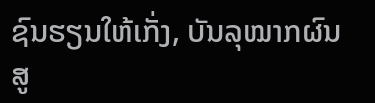ຊົນຮຽນໃຫ້ເກັ່ງ, ບັນລຸໝາກຜົນສູ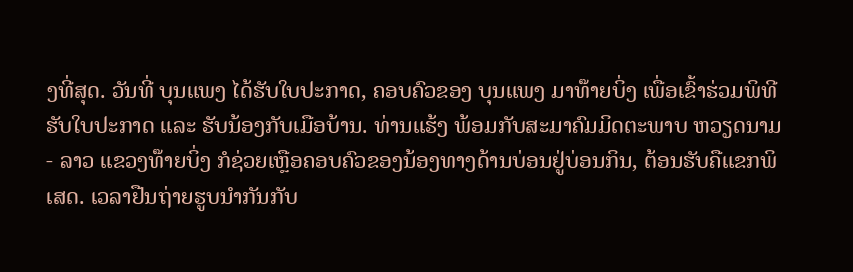ງທີ່ສຸດ. ວັນທີ່ ບຸນແພງ ໄດ້ຮັບໃບປະກາດ, ຄອບຄົວຂອງ ບຸນແພງ ມາທ໊າຍບິ່ງ ເພື່ອເຂົ້າຮ່ວມພິທີຮັບໃບປະກາດ ແລະ ຮັບນ້ອງກັບເມືອບ້ານ. ທ່ານແຮ້ງ ພ້ອມກັບສະມາຄົມມິດຕະພາບ ຫວຽດນາມ - ລາວ ແຂວງທ໊າຍບິ່ງ ກໍຊ່ວຍເຫຼືອຄອບຄົວຂອງນ້ອງທາງດ້ານບ່ອນຢູ່ບ່ອນກິນ, ຕ້ອນຮັບຄືແຂກພິເສດ. ເວລາຢືນຖ່າຍຮູບນຳກັນກັບ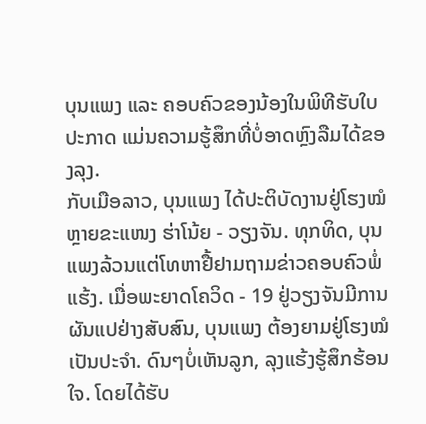ບຸນແພງ ແລະ ຄອບຄົວຂອງນ້ອງໃນພິທີຮັບໃບປະກາດ ແມ່ນຄວາມຮູ້ສຶກທີ່ບໍ່ອາດຫຼົງລືມໄດ້ຂອງລຸງ.
ກັບເມືອລາວ, ບຸນແພງ ໄດ້ປະຕິບັດງານຢູ່ໂຮງໝໍຫຼາຍຂະແໜງ ຮ່າໂນ້ຍ - ວຽງຈັນ. ທຸກທິດ, ບຸນແພງລ້ວນແຕ່ໂທຫາຢື້ຢາມຖາມຂ່າວຄອບຄົວພໍ່ແຮ້ງ. ເມື່ອພະຍາດໂຄວິດ - 19 ຢູ່ວຽງຈັນມີການຜັນແປຢ່າງສັບສົນ, ບຸນແພງ ຕ້ອງຍາມຢູ່ໂຮງໝໍເປັນປະຈຳ. ດົນໆບໍ່ເຫັນລູກ, ລຸງແຮ້ງຮູ້ສຶກຮ້ອນໃຈ. ໂດຍໄດ້ຮັບ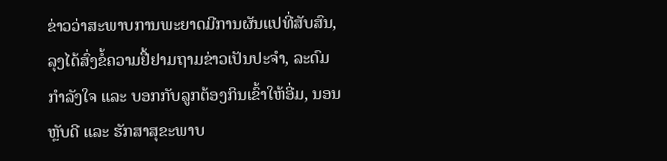ຂ່າວວ່າສະພາບການພະຍາດມີການຜັນແປທີ່ສັບສົນ, ລຸງໄດ້ສົ່ງຂໍ້ຄວາມຢື້ຢາມຖາມຂ່າວເປັນປະຈຳ, ລະດົມກຳລັງໃຈ ແລະ ບອກກັບລູກຕ້ອງກິນເຂົ້າໃຫ້ອີ່ມ, ນອນຫຼັບດີ ແລະ ຮັກສາສຸຂະພາບ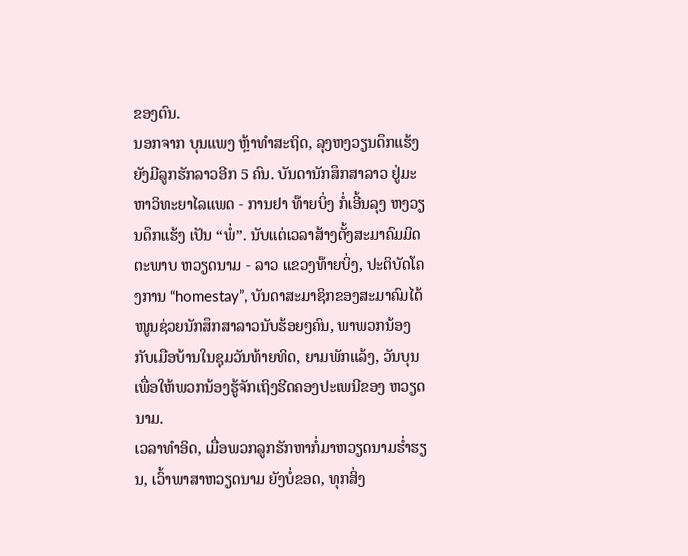ຂອງຕົນ.
ນອກຈາກ ບຸນແພງ ຫຼ້າທຳສະຖິດ, ລຸງຫງວຽນດຶກແຮ້ງຍັງມີລູກຮັກລາວອີກ 5 ຄົນ. ບັນດານັກສຶກສາລາວ ຢູ່ມະຫາວິທະຍາໄລແພດ - ການຢາ ທ໊າຍບິ່ງ ກໍ່ເອີ້ນລຸງ ຫງວຽນດຶກແຮ້ງ ເປັນ “ພໍ່”. ນັບແຕ່ເວລາສ້າງຕັ້ງສະມາຄົມມິດຕະພາບ ຫວຽດນາມ - ລາວ ແຂວງທ໊າຍບິ່ງ, ປະຕິບັດໂຄງການ “homestay”, ບັນດາສະມາຊິກຂອງສະມາຄົມໄດ້ໜູນຊ່ວຍນັກສຶກສາລາວນັບຮ້ອຍໆຄົນ, ພາພວກນ້ອງກັບເມືອບ້ານໃນຊຸມວັນທ້າຍທິດ, ຍາມພັກແລ້ງ, ວັນບຸນ ເພື່ອໃຫ້ພວກນ້ອງຮູ້ຈັກເຖິງຮີດຄອງປະເພນີຂອງ ຫວຽດນາມ.
ເວລາທຳອິດ, ເມື່ອພວກລູກຮັກຫາກໍ່ມາຫວຽດນາມຮ່ຳຮຽນ, ເວົ້າພາສາຫວຽດນາມ ຍັງບໍ່ຂອດ, ທຸກສິ່ງ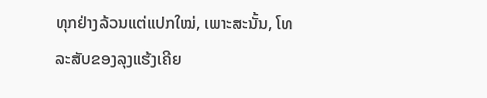ທຸກຢ່າງລ້ວນແຕ່ແປກໃໝ່, ເພາະສະນັ້ນ, ໂທລະສັບຂອງລຸງແຮ້ງເຄີຍ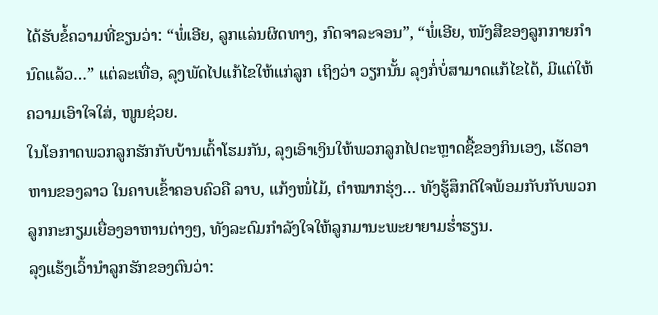ໄດ້ຮັບຂໍ້ຄວາມທີ່ຂຽນວ່າ: “ພໍ່ເອີຍ, ລູກແລ່ນຜິດທາງ, ກົດຈາລະຈອນ”, “ພໍ່ເອີຍ, ໜັງສືຂອງລູກກາຍກຳນົດແລ້ວ…” ແຕ່ລະເທື່ອ, ລຸງພັດໄປແກ້ໄຂໃຫ້ແກ່ລູກ ເຖິງວ່າ ວຽກນັ້ນ ລຸງກໍ່ບໍ່ສາມາດແກ້ໄຂໄດ້, ມີແຕ່ໃຫ້ຄວາມເອົາໃຈໃສ່, ໜູນຊ່ວຍ.
ໃນໂອກາດພວກລູກຮັກກັບບ້ານເຕົ້າໂຮມກັນ, ລຸງເອົາເງິນໃຫ້ພວກລູກໄປຕະຫຼາດຊື້ຂອງກິນເອງ, ເຮັດອາຫານຂອງລາວ ໃນຄາບເຂົ້າຄອບຄົວຄື ລາບ, ແກ້ງໜ່ໍໄມ້, ຕຳໝາກຮຸ່ງ… ທັງຮູ້ສຶກດີໃຈພ້ອມກັບກັບພວກລູກກະກຽມເຍື່ອງອາຫານຕ່າງໆ, ທັງລະດົມກຳລັງໃຈໃຫ້ລູກມານະພະຍາຍາມຮ່ຳຮຽນ.
ລຸງແຮ້ງເວົ້ານຳລູກຮັກຂອງຕົນວ່າ: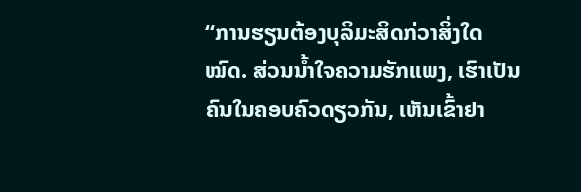“ການຮຽນຕ້ອງບຸລິມະສິດກ່ວາສິ່ງໃດໝົດ. ສ່ວນນ້ຳໃຈຄວາມຮັກແພງ, ເຮົາເປັນຄົນໃນຄອບຄົວດຽວກັນ, ເຫັນເຂົ້າຢາ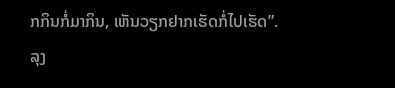ກກິນກໍ່ມາກິນ, ເຫັນວຽກຢາກເຮັດກໍ່ໄປເຮັດ”.
ລຸງ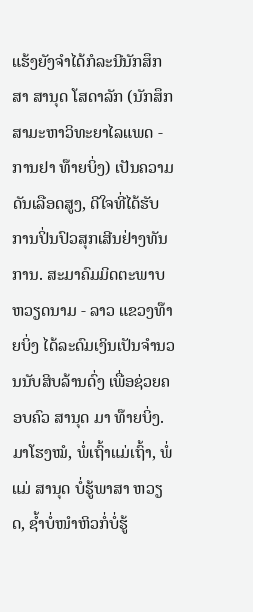ແຮ້ງຍັງຈຳໄດ້ກໍລະນີນັກສຶກສາ ສານຸດ ໂສດາລັກ (ນັກສຶກສາມະຫາວິທະຍາໄລແພດ - ການຢາ ທ໊າຍບິ່ງ) ເປັນຄວາມດັນເລືອດສູງ, ດີໃຈທີ່ໄດ້ຮັບການປິ່ນປົວສຸກເສີນຢ່າງທັນການ. ສະມາຄົມມິດຕະພາບ ຫວຽດນາມ - ລາວ ແຂວງທ໊າຍບິ່ງ ໄດ້ລະດົມເງິນເປັນຈຳນວນນັບສິບລ້ານດົ່ງ ເພື່ອຊ່ວຍຄອບຄົວ ສານຸດ ມາ ທ໊າຍບິ່ງ. ມາໂຮງໝໍ, ພໍ່ເຖົ້າແມ່ເຖົ້າ, ພໍ່ແມ່ ສານຸດ ບໍ່ຮູ້ພາສາ ຫວຽດ, ຊ້ຳບໍ່ໜຳຫິວກໍ່ບໍ່ຮູ້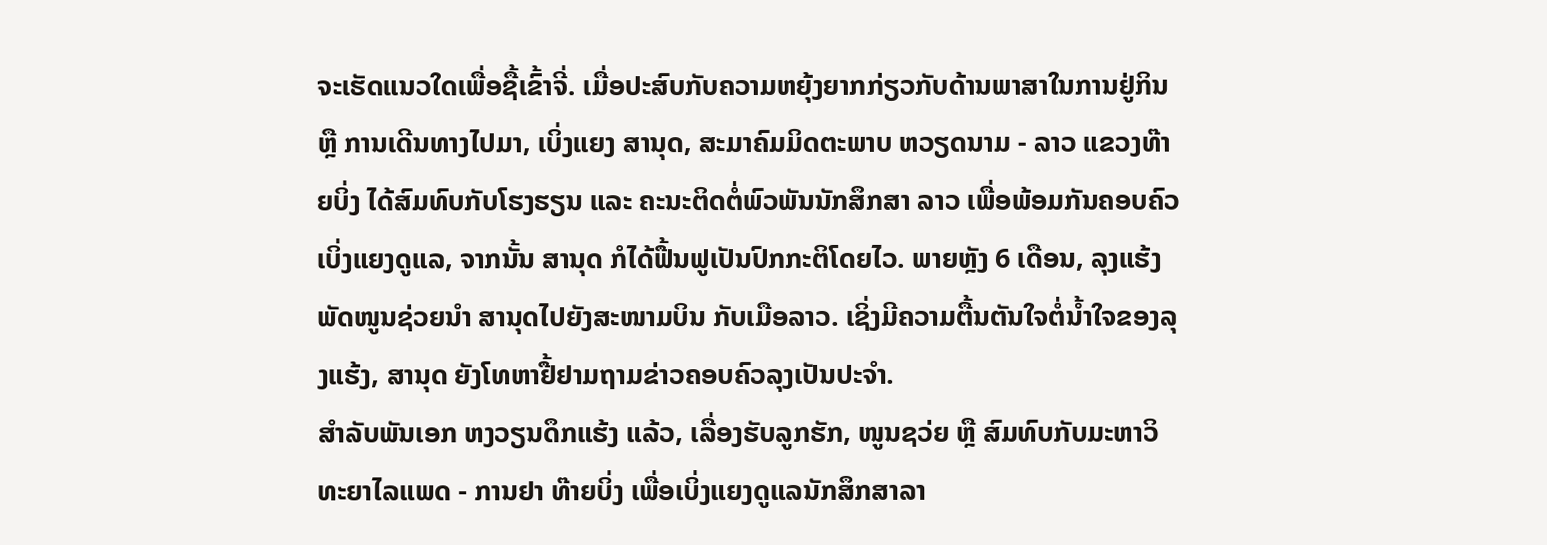ຈະເຮັດແນວໃດເພື່ອຊື້ເຂົ້າຈີ່. ເມື່ອປະສົບກັບຄວາມຫຍຸ້ງຍາກກ່ຽວກັບດ້ານພາສາໃນການຢູ່ກິນ ຫຼື ການເດີນທາງໄປມາ, ເບິ່ງແຍງ ສານຸດ, ສະມາຄົມມິດຕະພາບ ຫວຽດນາມ - ລາວ ແຂວງທ໊າຍບິ່ງ ໄດ້ສົມທົບກັບໂຮງຮຽນ ແລະ ຄະນະຕິດຕໍ່ພົວພັນນັກສຶກສາ ລາວ ເພື່ອພ້ອມກັນຄອບຄົວເບິ່ງແຍງດູແລ, ຈາກນັ້ນ ສານຸດ ກໍໄດ້ຟື້ນຟູເປັນປົກກະຕິໂດຍໄວ. ພາຍຫຼັງ 6 ເດືອນ, ລຸງແຮ້ງ ພັດໜູນຊ່ວຍນຳ ສານຸດໄປຍັງສະໜາມບິນ ກັບເມືອລາວ. ເຊິ່ງມີຄວາມຕື້ນຕັນໃຈຕໍ່ນ້ຳໃຈຂອງລຸງແຮ້ງ, ສານຸດ ຍັງໂທຫາຢື້ຢາມຖາມຂ່າວຄອບຄົວລຸງເປັນປະຈຳ.
ສຳລັບພັນເອກ ຫງວຽນດຶກແຮ້ງ ແລ້ວ, ເລື່ອງຮັບລູກຮັກ, ໜູນຊວ່ຍ ຫຼື ສົມທົບກັບມະຫາວິທະຍາໄລແພດ - ການຢາ ທ໊າຍບິ່ງ ເພື່ອເບິ່ງແຍງດູແລນັກສຶກສາລາ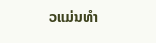ວແມ່ນທຳ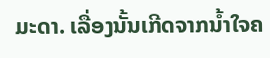ມະດາ. ເລື່ອງນັ້ນເກີດຈາກນ້ຳໃຈຄ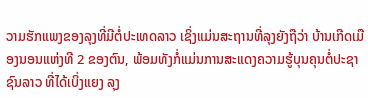ວາມຮັກແພງຂອງລຸງທີ່ມີຕໍ່ປະເທດລາວ ເຊິ່ງແມ່ນສະຖານທີ່ລຸງຍັງຖືວ່າ ບ້ານເກີດເມືອງນອນແຫ່ງທີ 2 ຂອງຕົນ, ພ້ອມທັງກໍ່ແມ່ນການສະແດງຄວາມຮູ້ບຸນຄຸນຕໍ່ປະຊາຊົນລາວ ທີ່ໄດ້ເບິ່ງແຍງ ລຸງ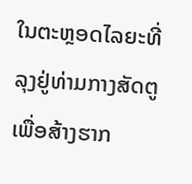ໃນຕະຫຼອດໄລຍະທີ່ລຸງຢູ່ທ່າມກາງສັດຕູ ເພື່ອສ້າງຮາກ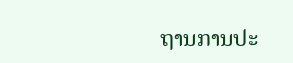ຖານການປະ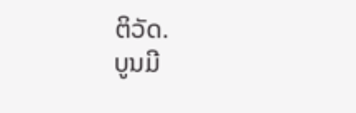ຕິວັດ.
ບູນມີ